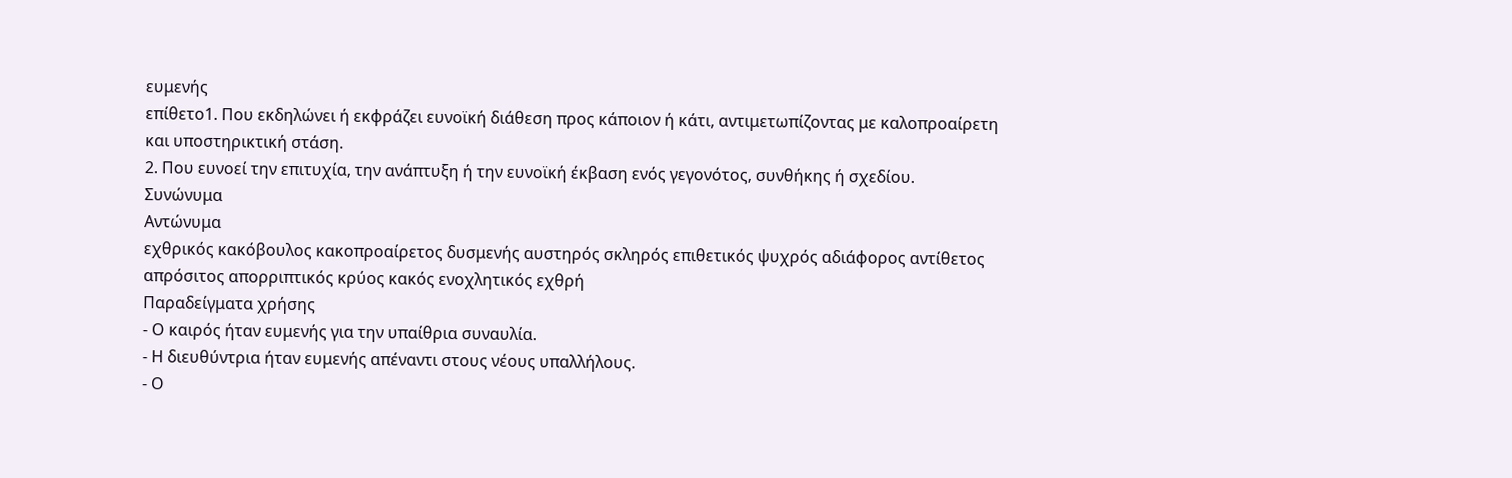ευμενής
επίθετο1. Που εκδηλώνει ή εκφράζει ευνοϊκή διάθεση προς κάποιον ή κάτι, αντιμετωπίζοντας με καλοπροαίρετη και υποστηρικτική στάση.
2. Που ευνοεί την επιτυχία, την ανάπτυξη ή την ευνοϊκή έκβαση ενός γεγονότος, συνθήκης ή σχεδίου.
Συνώνυμα
Αντώνυμα
εχθρικός κακόβουλος κακοπροαίρετος δυσμενής αυστηρός σκληρός επιθετικός ψυχρός αδιάφορος αντίθετος απρόσιτος απορριπτικός κρύος κακός ενοχλητικός εχθρή
Παραδείγματα χρήσης
- Ο καιρός ήταν ευμενής για την υπαίθρια συναυλία.
- Η διευθύντρια ήταν ευμενής απέναντι στους νέους υπαλλήλους.
- Ο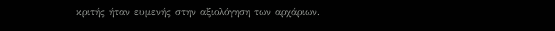κριτής ήταν ευμενής στην αξιολόγηση των αρχάριων.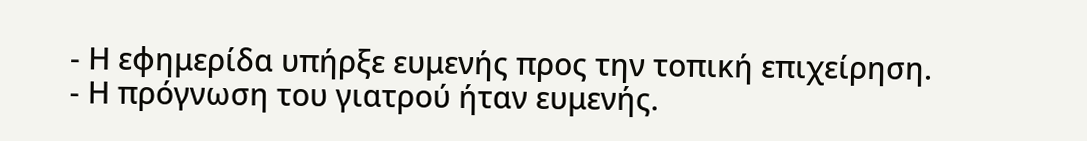- Η εφημερίδα υπήρξε ευμενής προς την τοπική επιχείρηση.
- Η πρόγνωση του γιατρού ήταν ευμενής.